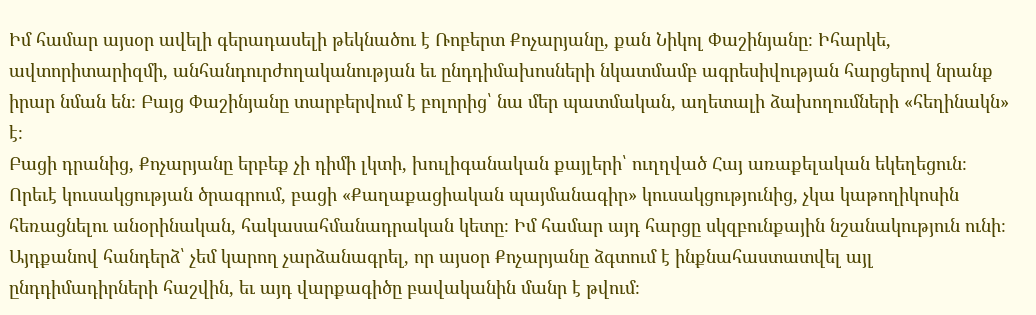Իմ համար այսօր ավելի գերադասելի թեկնածու է Ռոբերտ Քոչարյանը, քան Նիկոլ Փաշինյանը։ Իհարկե, ավտորիտարիզմի, անհանդուրժողականության եւ ընդդիմախոսների նկատմամբ ագրեսիվության հարցերով նրանք իրար նման են։ Բայց Փաշինյանը տարբերվում է բոլորից՝ նա մեր պատմական, աղետալի ձախողումների «հեղինակն» է։
Բացի դրանից, Քոչարյանը երբեք չի դիմի լկտի, խուլիգանական քայլերի՝ ուղղված Հայ առաքելական եկեղեցուն։ Որեւէ կուսակցության ծրագրում, բացի «Քաղաքացիական պայմանագիր» կուսակցությունից, չկա կաթողիկոսին հեռացնելու անօրինական, հակասահմանադրական կետը։ Իմ համար այդ հարցը սկզբունքային նշանակություն ունի։
Այդքանով հանդերձ՝ չեմ կարող չարձանագրել, որ այսօր Քոչարյանը ձգտում է ինքնահաստատվել այլ ընդդիմադիրների հաշվին, եւ այդ վարքագիծը բավականին մանր է թվում։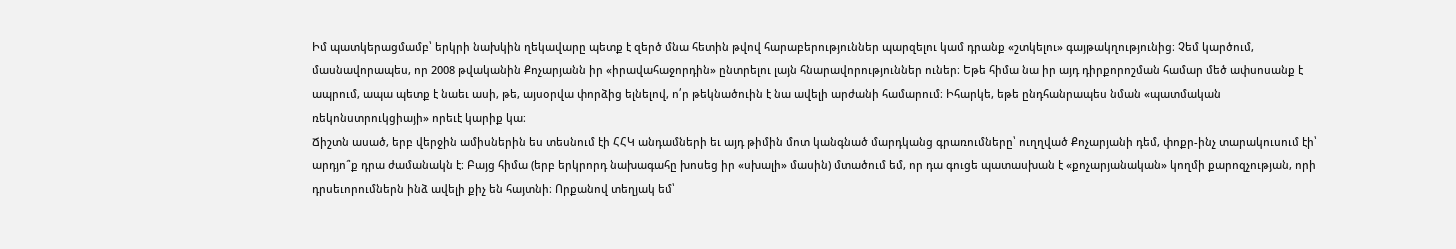Իմ պատկերացմամբ՝ երկրի նախկին ղեկավարը պետք է զերծ մնա հետին թվով հարաբերություններ պարզելու կամ դրանք «շտկելու» գայթակղությունից։ Չեմ կարծում, մասնավորապես, որ 2008 թվականին Քոչարյանն իր «իրավահաջորդին» ընտրելու լայն հնարավորություններ ուներ։ Եթե հիմա նա իր այդ դիրքորոշման համար մեծ ափսոսանք է ապրում, ապա պետք է նաեւ ասի, թե, այսօրվա փորձից ելնելով, ո՛ր թեկնածուին է նա ավելի արժանի համարում։ Իհարկե, եթե ընդհանրապես նման «պատմական ռեկոնստրուկցիայի» որեւէ կարիք կա։
Ճիշտն ասած, երբ վերջին ամիսներին ես տեսնում էի ՀՀԿ անդամների եւ այդ թիմին մոտ կանգնած մարդկանց գրառումները՝ ուղղված Քոչարյանի դեմ, փոքր-ինչ տարակուսում էի՝ արդյո՞ք դրա ժամանակն է։ Բայց հիմա (երբ երկրորդ նախագահը խոսեց իր «սխալի» մասին) մտածում եմ, որ դա գուցե պատասխան է «քոչարյանական» կողմի քարոզչության, որի դրսեւորումներն ինձ ավելի քիչ են հայտնի։ Որքանով տեղյակ եմ՝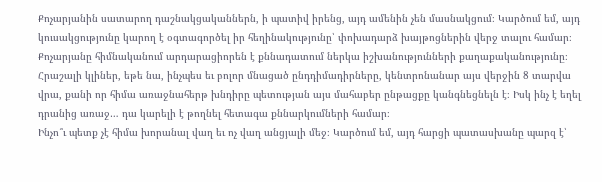Քոչարյանին սատարող դաշնակցականներն, ի պատիվ իրենց, այդ ամենին չեն մասնակցում։ Կարծում եմ, այդ կուսակցությունը կարող է օգտագործել իր հեղինակությունը՝ փոխադարձ խայթոցներին վերջ տալու համար։
Քոչարյանը հիմնականում արդարացիորեն է քննադատում ներկա իշխանությունների քաղաքականությունը։ Հրաշալի կլիներ, եթե նա, ինչպես եւ բոլոր մնացած ընդդիմադիրները, կենտրոնանար այս վերջին 8 տարվա վրա, քանի որ հիմա առաջնահերթ խնդիրը պետության այս մահաբեր ընթացքը կանգնեցնելն է։ Իսկ ինչ է եղել դրանից առաջ… դա կարելի է թողնել հետագա քննարկումների համար։
Ինչո՞ւ պետք չէ հիմա խորանալ վաղ եւ ոչ վաղ անցյալի մեջ։ Կարծում եմ, այդ հարցի պատասխանը պարզ է՝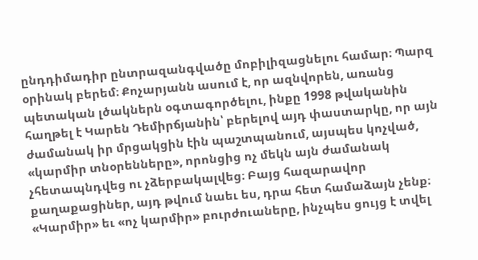ընդդիմադիր ընտրազանգվածը մոբիլիզացնելու համար։ Պարզ օրինակ բերեմ։ Քոչարյանն ասում է, որ ազնվորեն, առանց պետական լծակներն օգտագործելու, ինքը 1998 թվականին հաղթել է Կարեն Դեմիրճյանին՝ բերելով այդ փաստարկը, որ այն ժամանակ իր մրցակցին էին պաշտպանում, այսպես կոչված, «կարմիր տնօրենները», որոնցից ոչ մեկն այն ժամանակ չհետապնդվեց ու չձերբակալվեց։ Բայց հազարավոր քաղաքացիներ, այդ թվում նաեւ ես, դրա հետ համաձայն չենք։
«Կարմիր» եւ «ոչ կարմիր» բուրժուաները, ինչպես ցույց է տվել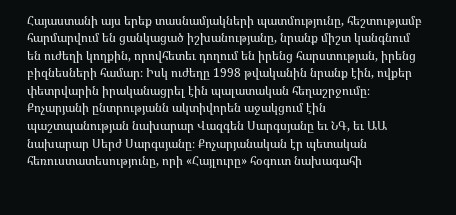Հայաստանի այս երեք տասնամյակների պատմությունը, հեշտությամբ հարմարվում են ցանկացած իշխանությանը, նրանք միշտ կանգնում են ուժեղի կողքին, որովհետեւ դողում են իրենց հարստության, իրենց բիզնեսների համար։ Իսկ ուժեղը 1998 թվականին նրանք էին, ովքեր փետրվարին իրականացրել էին պալատական հեղաշրջումը։ Քոչարյանի ընտրությանն ակտիվորեն աջակցում էին պաշտպանության նախարար Վազգեն Սարգսյանը եւ ՆԳ, եւ ԱԱ նախարար Սերժ Սարգսյանը։ Քոչարյանական էր պետական հեռուստատեսությունը, որի «Հայլուրը» հօգուտ նախագահի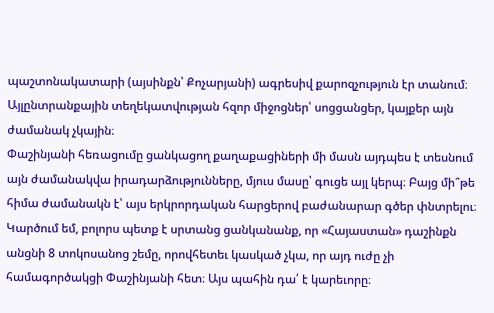պաշտոնակատարի (այսինքն՝ Քոչարյանի) ագրեսիվ քարոզչություն էր տանում։ Այլընտրանքային տեղեկատվության հզոր միջոցներ՝ սոցցանցեր, կայքեր այն ժամանակ չկային։
Փաշինյանի հեռացումը ցանկացող քաղաքացիների մի մասն այդպես է տեսնում այն ժամանակվա իրադարձությունները, մյուս մասը՝ գուցե այլ կերպ։ Բայց մի՞թե հիմա ժամանակն է՝ այս երկրորդական հարցերով բաժանարար գծեր փնտրելու։
Կարծում եմ, բոլորս պետք է սրտանց ցանկանանք, որ «Հայաստան» դաշինքն անցնի 8 տոկոսանոց շեմը, որովհետեւ կասկած չկա, որ այդ ուժը չի համագործակցի Փաշինյանի հետ։ Այս պահին դա՛ է կարեւորը։